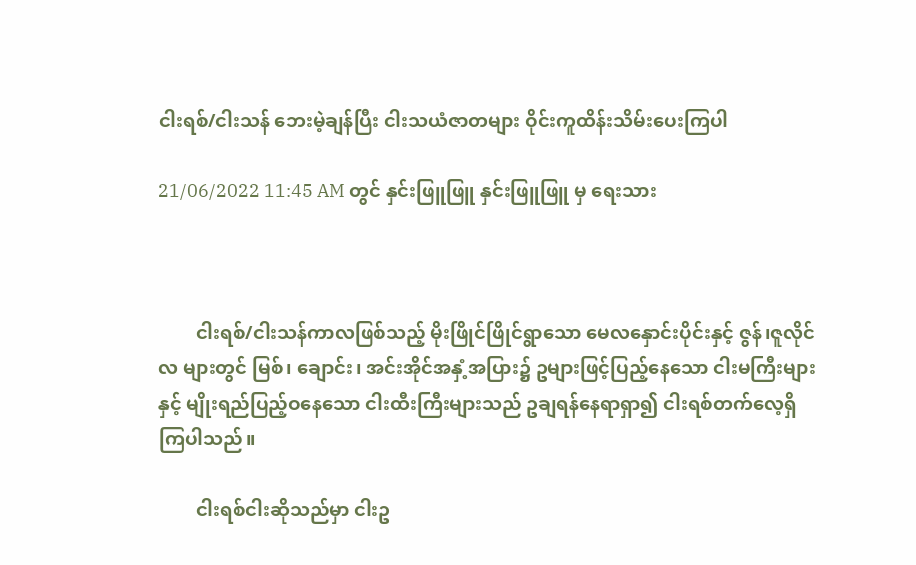ငါးရစ်/ငါးသန် ဘေးမဲ့ချန်ပြီး ငါးသယံဇာတများ ဝိုင်းကူထိန်းသိမ်းပေးကြပါ

21/06/2022 11:45 AM တွင် နှင်းဖြူဖြူ နှင်းဖြူဖြူ မှ ရေးသား



        ငါးရစ်/ငါးသန်ကာလဖြစ်သည့် မိုးဖြိုင်ဖြိုင်ရွာသော မေလနှောင်းပိုင်းနှင့် ဇွန်၊ဇူလိုင်လ များတွင် မြစ်၊ ချောင်း၊ အင်းအိုင်အနှံ့အပြား၌ ဥများဖြင့်ပြည့်နေသော ငါးမကြီးများနှင့် မျိုးရည်ပြည့်ဝနေသော ငါးထီးကြီးများသည် ဥချရန်နေရာရှာ၍ ငါးရစ်တက်လေ့ရှိကြပါသည်။

        ငါးရစ်ငါးဆိုသည်မှာ ငါးဥ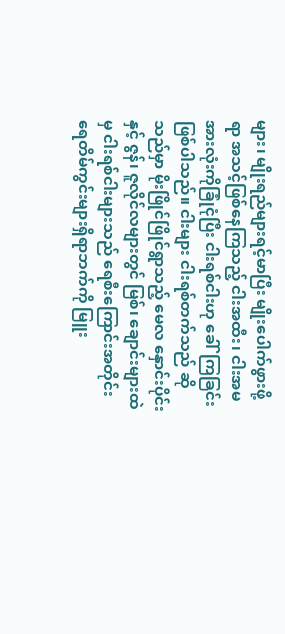များ၊ မျိုးရည်များရင့်မာပြီး မျိုးပေါက်ဖွားဖို့ရာ အသင့်ဖြစ်နေကြသည့် ငါးအထီး၊ ငါးအမ အားလုံးကိုခြုံငုံပြီး ငါးရစ်ငါးဟု ခေါ်ကြခြင်းဖြစ်ပါသည်။ ငါးများ ငါးရစ်တက်သည် ဆိုသည်မှာ မိုးဖြိုင်ဖြိုင်ရွာသည့် မေလ နှောင်းပိုင်းနှင့် ဇွန်၊ ဇူလိုင်လများတွင် မြစ်၊ ချောင်းများထဲမှ ငါးရစ်ငါးများသည် ရေစီးကြောင်းအတိုင်း ရေတိမ်ကွင်းများရှိရာဘက်ကို မြူး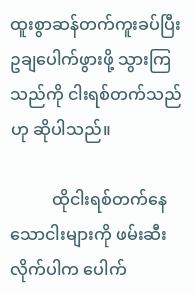ထူးစွာဆန်တက်ကူးခပ်ပြီး ဥချပေါက်ဖွားဖို့ သွားကြသည်ကို ငါးရစ်တက်သည်ဟု ဆိုပါသည်။

          ထိုငါးရစ်တက်နေသောငါးများကို ဖမ်းဆီးလိုက်ပါက ပေါက်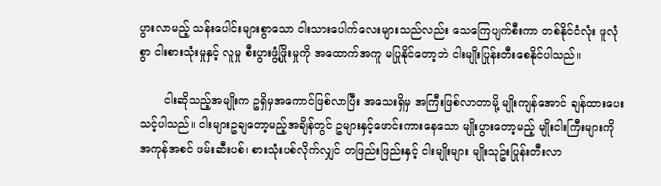ပွားလာမည့် သန်းပေါင်းများစွာသော ငါးသားပေါက်လေးများသည်လည်း သေကြေပျက်စီးကာ တစ်နိုင်ငံလုံး ဖူလုံစွာ ငါးစားသုံးမှုနှင့် လူမှု စီးပွားဖွံ့ဖြိုးမှုကို အထောက်အကူ မပြုနိုင်တော့ဘဲ ငါးမျိုးပြုန်းတီးစေနိုင်ပါသည်။

       ငါးဆိုသည့်အမျိုးက ဥရှိမှအကောင်ဖြစ်လာပြီး အသေးရှိမှ အကြီးဖြစ်လာတာမို့ မျိုးကျန်အောင် ချန်ထားပေးသင့်ပါသည်။ ငါးများဥချတော့မည့်အချိန်တွင် ဥများနှင့်ဖောင်းကားနေသော မျိုးပွားတော့မည့် မျိုးငါးကြီးများကို အကုန်အစင် ဖမ်းဆီးပစ်၊ စားသုံးပစ်လိုက်လျှင် တဖြည်းဖြည်းနှင့် ငါးမျိုးများ မျိုးသုဥ်းပြုန်းတီးလာ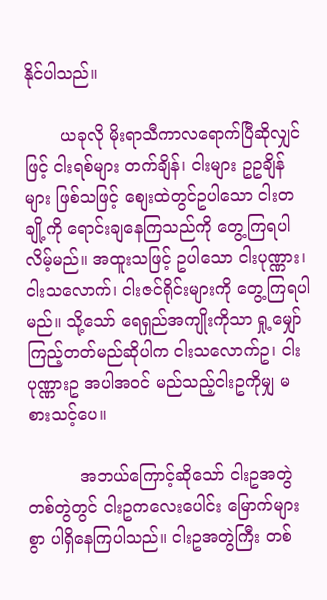နိုင်ပါသည်။

       ယခုလို မိုးရာသီကာလရောက်ပြီဆိုလျှင်ဖြင့် ငါးရစ်များ တက်ချိန်၊ ငါးများ ဥဥချိန်များ ဖြစ်သဖြင့် စျေးထဲတွင်ဥပါသော ငါးတချို့ကို ရောင်းချနေကြသည်ကို တွေ့ကြရပါလိမ့်မည်။ အထူးသဖြင့် ဥပါသော ငါးပုဏ္ဏား၊ ငါးသလောက်၊ ငါးဇင်ရိုင်းများကို တွေ့ကြရပါမည်။ သို့သော် ရေရှည်အကျိုးကိုသာ ရှု့မျှော်ကြည့်တတ်မည်ဆိုပါက ငါးသလောက်ဥ၊ ငါးပုဏ္ဏားဥ အပါအဝင် မည်သည့်ငါးဥကိုမျှ မစားသင့်ပေ။

          အဘယ်ကြောင့်ဆိုသော် ငါးဥအတွဲတစ်တွဲတွင် ငါးဥကလေးပေါင်း မြောက်များစွာ ပါရှိနေကြပါသည်။ ငါးဥအတွဲကြီး တစ်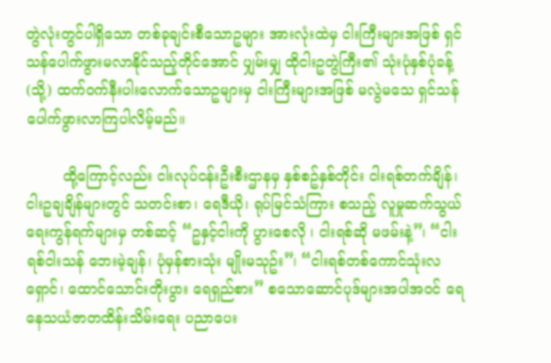တွဲလုံးတွင်ပါရှိသော တစ်ခုချင်းစီသောဥများ အားလုံးထဲမှ ငါးကြီးများအဖြစ် ရှင်သန်ပေါက်ဖွားမလာနိုင်သည့်တိုင်အောင် ပျှမ်းမျှ ထိုငါးဥတွဲကြီး၏ သုံးပုံနှစ်ပုံခန့်(သို့) ထက်ဝက်နီးပါးလောက်သောဥများမှ ငါးကြီးများအဖြစ် မလွဲမသေ ရှင်သန်ပေါက်ဖွားလာကြပါလိမ့်မည်။

        ထို့ကြောင့်လည်း ငါးလုပ်ငန်းဦးစီးဌာနမှ နှစ်စဥ်နှစ်တိုင်း ငါးရစ်တက်ချိန်၊ ငါးဥချချိန်များတွင် သတင်းစာ၊ ရေဒီယို၊ ရုပ်မြင်သံကြား စသည့် လူမှုဆက်သွယ်ရေးကွန်ရက်များမှ တစ်ဆင့် “ဥနှင့်ငါးကို ပွားစေလို ၊ ငါးရစ်ဆို မဖမ်းနဲ့”၊ “ငါးရစ်ငါးသန် ဘေးမဲ့ချန်၊ ပုံမှန်စားသုံး မျိုးမသုဥ်း”၊ “ငါးရစ်တစ်ကောင်သုံးလရှောင်၊ ထောင်သောင်းတိုးပွား ရေရှည်စား” စသောဆောင်ပုဒ်များအပါအဝင် ရေနေသယံဇာတထိန်းသိမ်းရေး ပညာပေး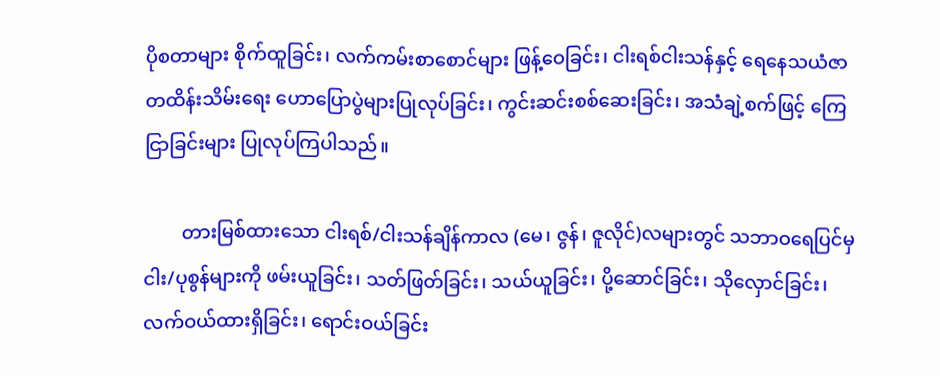ပိုစတာများ စိုက်ထူခြင်း၊ လက်ကမ်းစာစောင်များ ဖြန့်ဝေခြင်း၊ ငါးရစ်ငါးသန်နှင့် ရေနေသယံဇာတထိန်းသိမ်းရေး ဟောပြောပွဲများပြုလုပ်ခြင်း၊ ကွင်းဆင်းစစ်ဆေးခြင်း၊ အသံချဲ့စက်ဖြင့် ကြေငြာခြင်းများ ပြုလုပ်ကြပါသည်။

        တားမြစ်ထားသော ငါးရစ်/ငါးသန်ချိန်ကာလ (မေ၊ ဇွန်၊ ဇူလိုင်)လများတွင် သဘာဝရေပြင်မှ ငါး/ပုစွန်များကို ဖမ်းယူခြင်း၊ သတ်ဖြတ်ခြင်း၊ သယ်ယူခြင်း၊ ပို့ဆောင်ခြင်း၊ သိုလှောင်ခြင်း၊ လက်ဝယ်ထားရှိခြင်း၊ ရောင်းဝယ်ခြင်း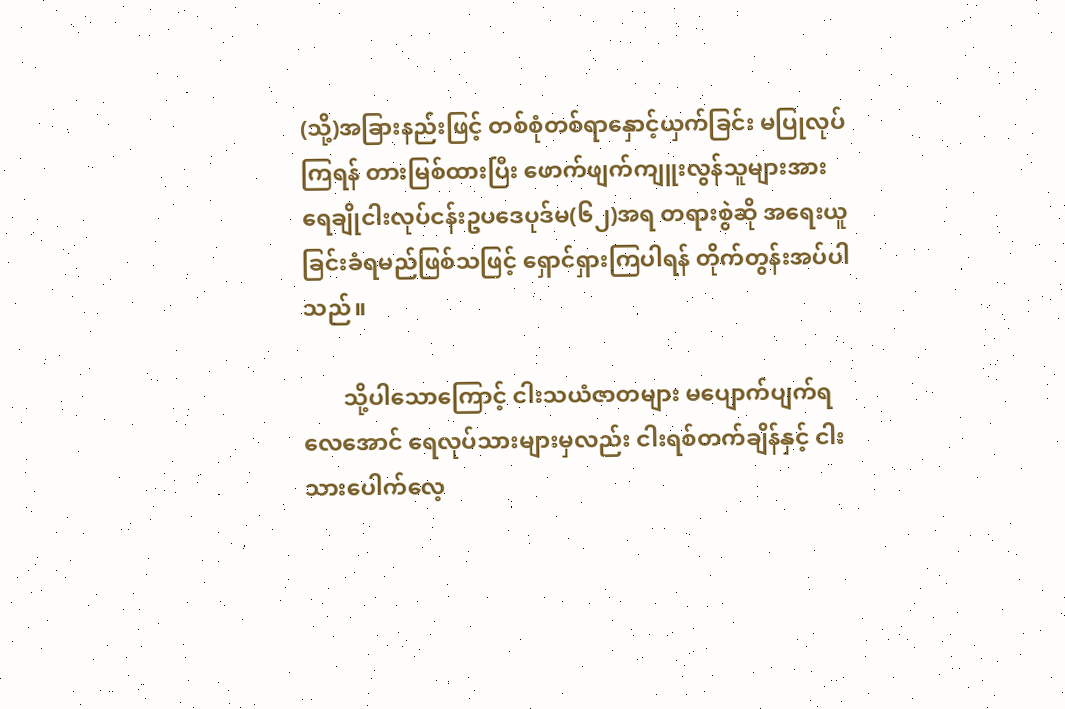(သို့)အခြားနည်းဖြင့် တစ်စုံတစ်ရာနှောင့်ယှက်ခြင်း မပြုလုပ်ကြရန် တားမြစ်ထားပြီး ဖောက်ဖျက်ကျူးလွန်သူများအား ရေချိုငါးလုပ်ငန်းဥပဒေပုဒ်မ(၆၂)အရ တရားစွဲဆို အရေးယူခြင်းခံရမည်ဖြစ်သဖြင့် ရှောင်ရှားကြပါရန် တိုက်တွန်းအပ်ပါသည်။

       သို့ပါသောကြောင့် ငါးသယံဇာတများ မပျောက်ပျက်ရလေအောင် ရေလုပ်သားများမှလည်း ငါးရစ်တက်ချိန်နှင့် ငါးသားပေါက်လေ့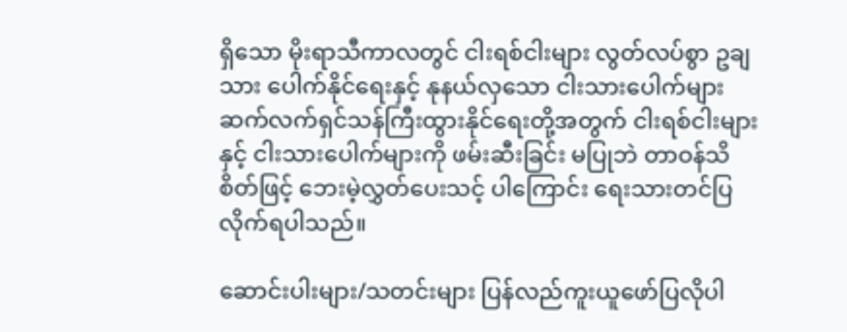ရှိသော မိုးရာသီကာလတွင် ငါးရစ်ငါးများ လွတ်လပ်စွာ ဥချသား ပေါက်နိုင်ရေးနှင့် နုနယ်လှသော ငါးသားပေါက်များ ဆက်လက်ရှင်သန်ကြီးထွားနိုင်ရေးတို့အတွက် ငါးရစ်ငါးများနှင့် ငါးသားပေါက်များကို ဖမ်းဆီးခြင်း မပြုဘဲ တာဝန်သိစိတ်ဖြင့် ဘေးမဲ့လွှတ်ပေးသင့် ပါကြောင်း ရေးသားတင်ပြလိုက်ရပါသည်။

ဆောင်းပါးများ/သတင်းများ ပြန်လည်ကူးယူဖော်ပြလိုပါ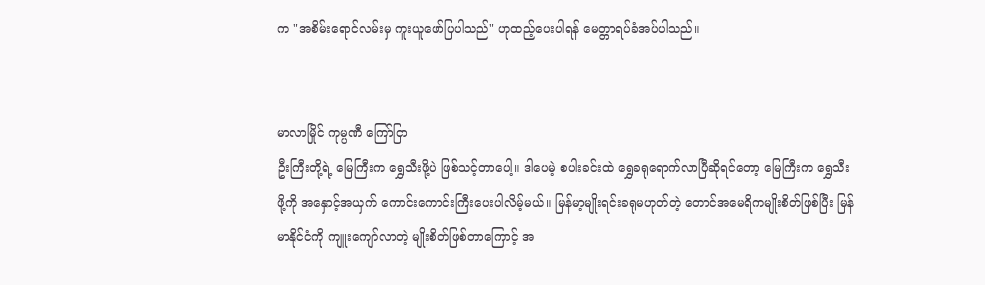က "အစိမ်းရောင်လမ်းမှ ကူးယူဖော်ပြပါသည်" ဟုထည့်ပေးပါရန် မေတ္တာရပ်ခံအပ်ပါသည်။


မာလာမြိုင် ကုမ္ပဏီ ကြော်ငြာ
ဦးကြီးတို့ရဲ့ မြေကြီးက ရွှေသီးဖို့ပဲ ဖြစ်သင့်တာပေါ့။ ဒါပေမဲ့ စပါးခင်းထဲ ရွှေခရုရောက်လာပြီဆိုရင်တော့ မြေကြီးက ရွှေသီးဖို့ကို အနှောင့်အယှက် ကောင်းကောင်းကြီးပေးပါလိမ့်မယ်။ မြန်မာ့မျိုးရင်းခရုမဟုတ်တဲ့ တောင်အမေရိကမျိုးစိတ်ဖြစ်ပြီး မြန်မာနိုင်ငံကို ကျူးကျော်လာတဲ့ မျိုးစိတ်ဖြစ်တာကြောင့် အ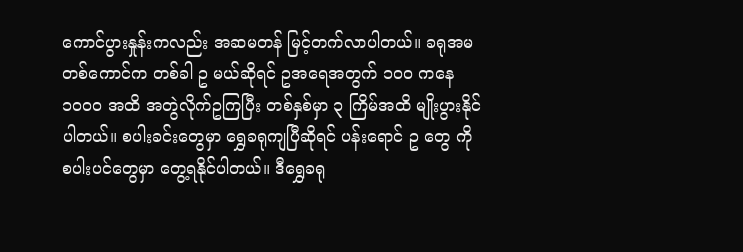ကောင်ပွားနှုန်းကလည်း အဆမတန် မြင့်တက်လာပါတယ်။ ခရုအမ တစ်ကောင်က တစ်ခါ ဥ မယ်ဆိုရင် ဥအရေအတွက် ၁၀၀ ကနေ ၁၀၀၀ အထိ အတွဲလိုက်ဥကြပြီး တစ်နှစ်မှာ ၃ ကြိမ်အထိ မျိုးပွားနိုင်ပါတယ်။ စပါးခင်းတွေမှာ ရွှေခရုကျပြီဆိုရင် ပန်းရောင် ဥ တွေ ကို စပါးပင်တွေမှာ တွေ့ရနိုင်ပါတယ်။ ဒီရွှေခရု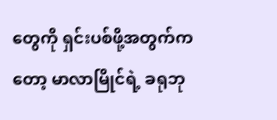တွေကို ရှင်းပစ်ဖို့အတွက်ကတော့ မာလာမြိုင်ရဲ့ ခရုဘု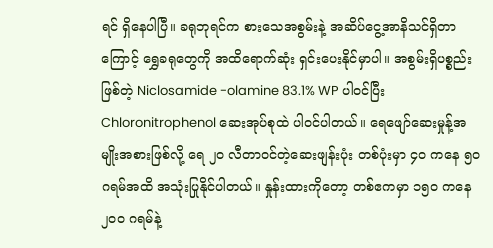ရင် ရှိနေပါပြီ။ ခရုဘုရင်က စားသေအစွမ်းနဲ့ အဆိပ်ငွေ့အာနိသင်ရှိတာကြောင့် ရွှေခရုတွေကို အထိရောက်ဆုံး ရှင်းပေးနိုင်မှာပါ။ အစွမ်းရှိပစ္စည်းဖြစ်တဲ့ Niclosamide -olamine 83.1% WP ပါဝင်ပြီး Chloronitrophenol ဆေးအုပ်စုထဲ ပါဝင်ပါတယ်။ ရေဖျော်ဆေးမှုန့်အမျိုးအစားဖြစ်လို့ ရေ ၂၀ လီတာဝင်တဲ့ဆေးဖျန်းပုံး တစ်ပုံးမှာ ၄၀ ကနေ ၅၀ ဂရမ်အထိ အသုံးပြုနိုင်ပါတယ်။ နှုန်းထားကိုတော့ တစ်ဧကမှာ ၁၅၀ ကနေ ၂၀၀ ဂရမ်နဲ့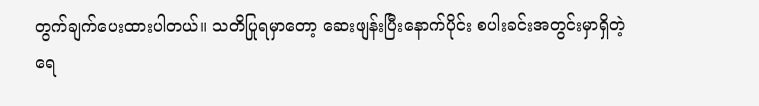တွက်ချက်ပေးထားပါတယ်။ သတိပြုရမှာတော့ ဆေးဖျန်းပြီးနောက်ပိုင်း စပါးခင်းအတွင်းမှာရှိတဲ့ ရေ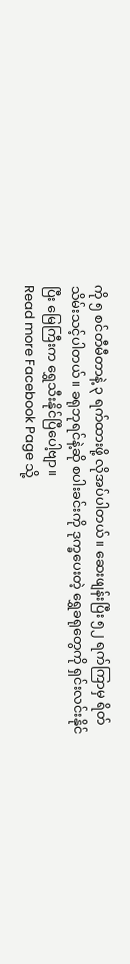ကို ၅ စင်တီမီတာနဲ့ ၃ ရက်ထားဖို့ လိုအပ်ပါတယ်။ ဆေးဖျန်းပြီး ၅၂ ရက်ကြာမှ ရိတ်သိမ်းသင့်ပါတယ်။ ခရုဘုရင်နဲ့ဆို စပါးခင်းကို ဒုက္ခပေးတဲ့ ရွှေခရုတွေကို ရှင်းလင်းနိုင်ပြီး မြေကြီးက ရွှေသီးနိုင်ပြီပေါ့ဗျာ။
Read more Facebook Page သို့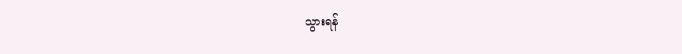သွားရန်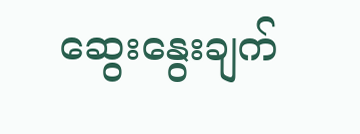ဆွေးနွေးချက်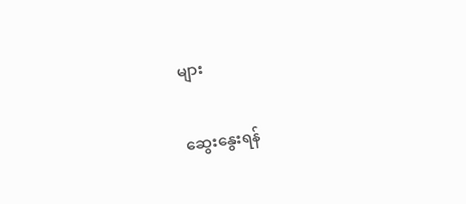များ

ဆွေးနွေးရန်